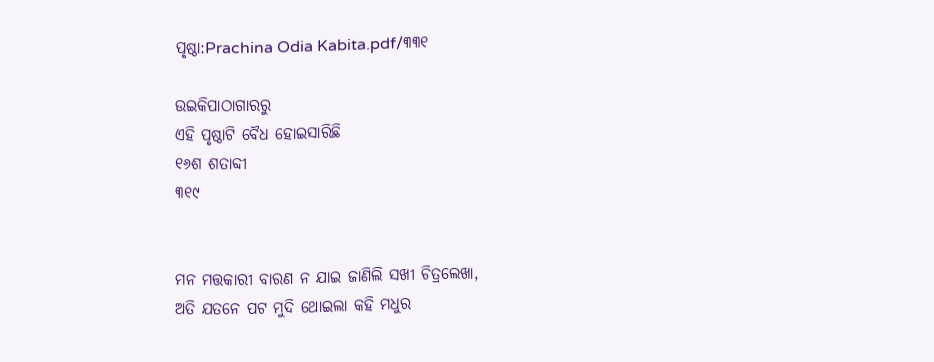ପୃଷ୍ଠା:Prachina Odia Kabita.pdf/୩୩୧

ଉଇକିପାଠାଗାର‌ରୁ
ଏହି ପୃଷ୍ଠାଟି ବୈଧ ହୋଇସାରିଛି
୧୬ଶ ଶତାବ୍ଦୀ
୩୧୯


ମନ ମତ୍ତକାରୀ ବାରଣ ନ ଯାଇ ଜାଣିଲି ସଖୀ ଚିତ୍ରଲେଖା,
ଅତି ଯତନେ ପଟ ମୁଦି ଥୋଇଲା କ‌ହି ମଧୁର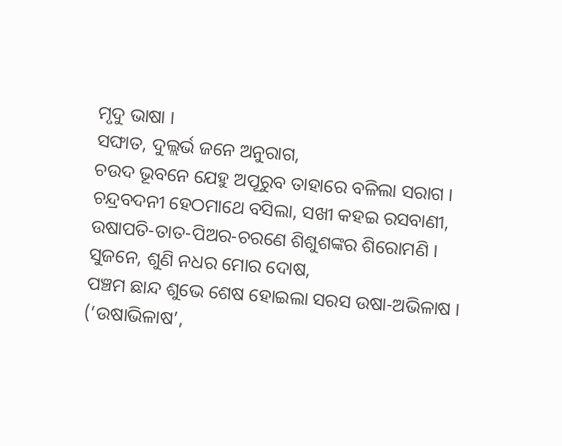ମୃଦୁ ଭାଷା ।
ସଙ୍ଘାତ, ଦୁଲ୍ଲର୍ଭ ଜନେ ଅନୁରାଗ,
ଚଉଦ ଭୂବନେ ଯେହୁ ଅପୂରୁବ ତାହାରେ ବଳିଲା ସରାଗ ।
ଚନ୍ଦ୍ରବଦନୀ ହେଠମାଥେ ବସିଲା, ସଖୀ କହଇ ରସବାଣୀ,
ଉଷାପତି-ତାତ-ପିଅର-ଚରଣେ ଶିଶୁଶଙ୍କର ଶିରୋମଣି ।
ସୁଜନେ, ଶୁଣି ନଧର ମୋର ଦୋଷ,
ପଞ୍ଚମ ଛାନ୍ଦ ଶୁଭେ ଶେଷ ହୋଇଲା ସରସ ଉଷା-ଅଭିଳାଷ ।
(‘ଉଷାଭିଳାଷ’,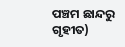ପଞ୍ଚମ ଛାନ୍ଦରୁ ଗୃହୀତ)